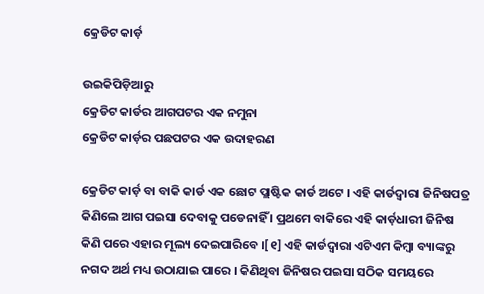କ୍ରେଡିଟ କାର୍ଡ଼

ଉଇକିପିଡ଼ିଆ‌ରୁ
କ୍ରେଡିଟ କାର୍ଡର ଆଗପଟର ଏକ ନମୁନା
କ୍ରେଡିଟ କାର୍ଡ଼ର ପଛପଟର ଏକ ଉଦାହରଣ

କ୍ରେଡିଟ କାର୍ଡ଼ ବା ବାକି କାର୍ଡ ଏକ ଛୋଟ ପ୍ଲାଷ୍ଟିକ କାର୍ଡ ଅଟେ । ଏହି କାର୍ଡଦ୍ୱାରା ଜିନିଷପତ୍ର କିଣିଲେ ଆଗ ପଇସା ଦେବାକୁ ପଡେନାହିଁ । ପ୍ରଥମେ ବାକିରେ ଏହି କାର୍ଡ଼ଧାରୀ ଜିନିଷ କିଣି ପରେ ଏହାର ମୂଲ୍ୟ ଦେଇପାରିବେ ।[୧] ଏହି କାର୍ଡଦ୍ୱାରା ଏଟିଏମ କିମ୍ବା ବ୍ୟାଙ୍କରୁ ନଗଦ ଅର୍ଥ ମଧ୍ୟ ଉଠାଯାଇ ପାରେ । କିଣିଥିବା ଜିନିଷର ପଇସା ସଠିକ ସମୟରେ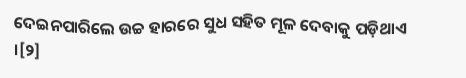ଦେଇନପାରିଲେ ଉଚ୍ଚ ହାରରେ ସୁଧ ସହିତ ମୂଳ ଦେବାକୁ ପଡ଼ିଥାଏ ।[୨]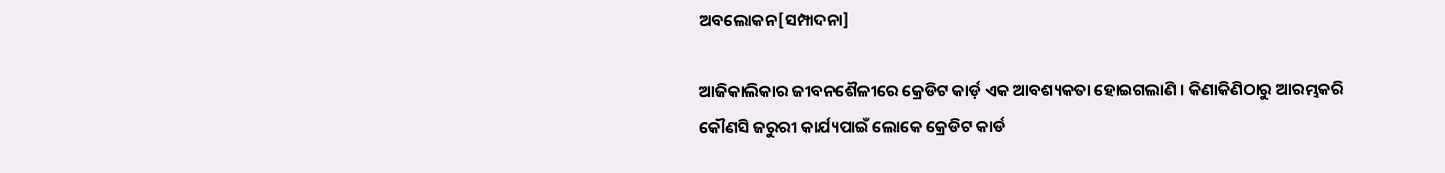ଅବଲୋକନ[ସମ୍ପାଦନା]

ଆଜିକାଲିକାର ଜୀବନଶୈଳୀରେ କ୍ରେଡିଟ କାର୍ଡ଼ ଏକ ଆବଶ୍ୟକତା ହୋଇଗଲାଣି । କିଣାକିଣିଠାରୁ ଆରମ୍ଭକରି କୌଣସି ଜରୁରୀ କାର୍ଯ୍ୟପାଇଁ ଲୋକେ କ୍ରେଡିଟ କାର୍ଡ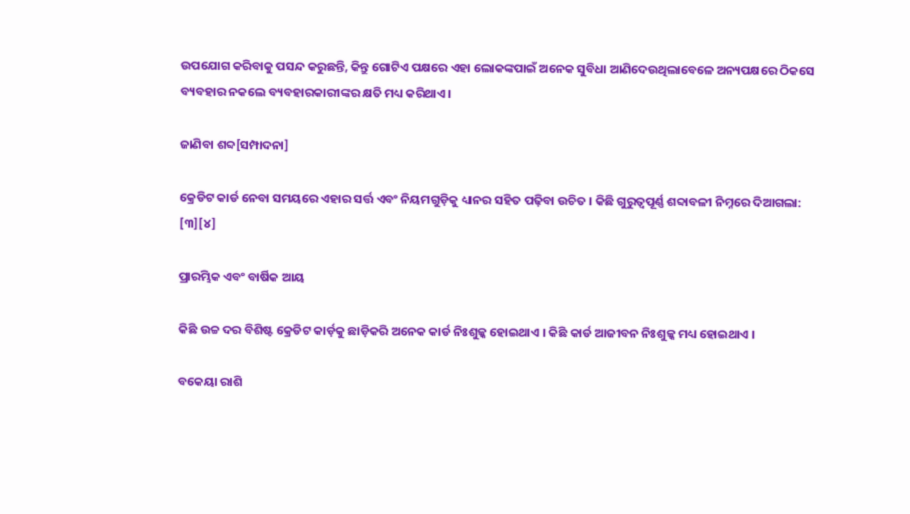ଉପଯୋଗ କରିବାକୁ ପସନ୍ଦ କରୁଛନ୍ତି, କିନ୍ତୁ ଗୋଟିଏ ପକ୍ଷରେ ଏହା ଲୋକଙ୍କପାଇଁ ଅନେକ ସୁବିଧା ଆଣିଦେଉଥିଲାବେଳେ ଅନ୍ୟପକ୍ଷରେ ଠିକସେ ବ୍ୟବହାର ନକଲେ ବ୍ୟବହାରକାରୀଙ୍କର କ୍ଷତି ମଧ୍ୟ କରିଥାଏ ।

ଜାଣିବା ଶବ୍ଦ[ସମ୍ପାଦନା]

କ୍ରେଡିଟ କାର୍ଡ ନେବା ସମୟରେ ଏହାର ସର୍ତ୍ତ ଏବଂ ନିୟମଗୁଡ଼ିକୁ ଧ୍ୟାନର ସହିତ ପଢ଼ିବା ଉଚିତ । କିଛି ଗୁରୁତ୍ୱପୂର୍ଣ୍ଣ ଶବ୍ଦାବଳୀ ନିମ୍ନରେ ଦିଆଗଲା: [୩][୪]

ପ୍ରାରମ୍ଭିକ ଏବଂ ବାର୍ଷିକ ଆୟ

କିଛି ଉଚ୍ଚ ଦର ବିଶିଷ୍ଟ କ୍ରେଡିଟ କାର୍ଡ଼କୁ ଛାଡ଼ିକରି ଅନେକ କାର୍ଡ ନିଃଶୁଳ୍କ ହୋଇଥାଏ । କିଛି କାର୍ଡ ଆଜୀବନ ନିଃଶୁଳ୍କ ମଧ୍ୟ ହୋଇଥାଏ ।

ବକେୟା ରାଶି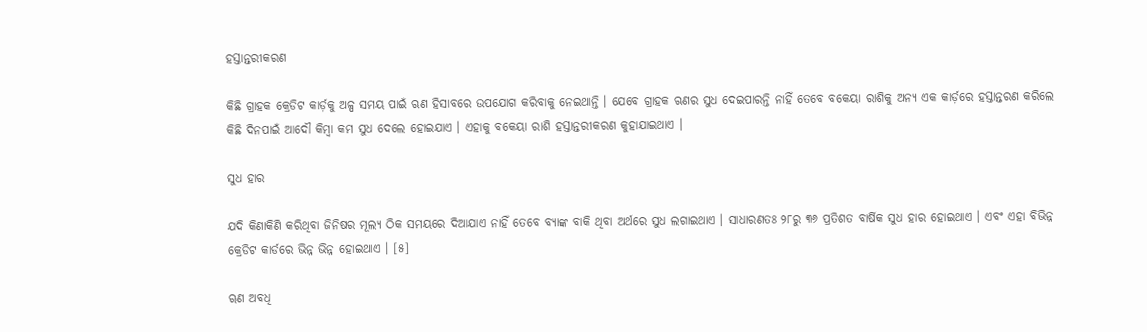ହସ୍ତାନ୍ତରୀକରଣ

କିଛି ଗ୍ରାହକ କ୍ରେଡିଟ କାର୍ଡ଼କୁ ଅଳ୍ପ ସମୟ ପାଇଁ ଋଣ ହିସାବରେ ଉପଯୋଗ କରିବାକୁ ନେଇଥାନ୍ତି । ଯେବେ ଗ୍ରାହକ ଋଣର ସୁଧ ଦେଇପାରନ୍ତି ନାହିଁ ତେବେ ବକେୟା ରାଶିକୁ ଅନ୍ୟ ଏକ କାର୍ଡ଼ରେ ହସ୍ତାନ୍ତରଣ କରିଲେ କିଛି ଦିନପାଇଁ ଆଦୌ କିମ୍ବା କମ ସୁଧ ଦେଲେ ହୋଇଯାଏ । ଏହାକୁ ବକେୟା ରାଶି ହସ୍ତାନ୍ତରୀକରଣ କୁହାଯାଇଥାଏ ।

ସୁଧ ହାର

ଯଦି କିଣାକିଣି କରିଥିବା ଜିନିଷର ମୂଲ୍ୟ ଠିକ ସମୟରେ ଦିଆଯାଏ ନାହିଁ ତେବେ ବ୍ୟାଙ୍କ ବାକି ଥିବା ଅର୍ଥରେ ସୁଧ ଲଗାଇଥାଏ । ସାଧାରଣତଃ ୨୮ରୁ ୩୬ ପ୍ରତିଶତ ବାର୍ଷିକ ସୁଧ ହାର ହୋଇଥାଏ । ଏବଂ ଏହା ବିଭିନ୍ନ କ୍ରେଡିଟ କାର୍ଡରେ ଭିନ୍ନ ଭିନ୍ନ ହୋଇଥାଏ । [୫]

ୠଣ ଅବଧି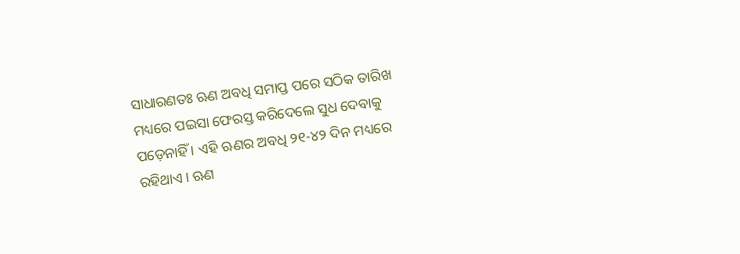ସାଧାରଣତଃ ଋଣ ଅବଧି ସମାପ୍ତ ପରେ ସଠିକ ତାରିଖ ମଧ୍ୟରେ ପଇସା ଫେରସ୍ତ କରିଦେଲେ ସୁଧ ଦେବାକୁ ପଡ଼େନାହିଁ । ଏହି ଋଣର ଅବଧି ୨୧-୪୨ ଦିନ ମଧ୍ୟରେ ରହିଥାଏ । ଋଣ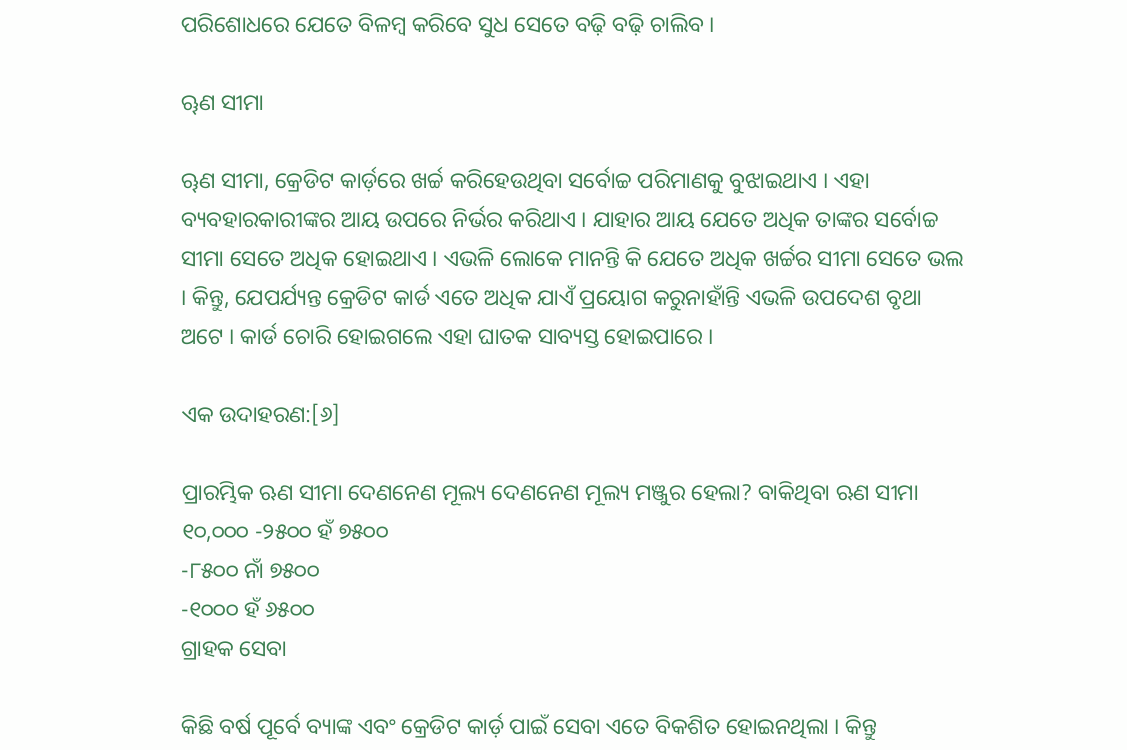ପରିଶୋଧରେ ଯେତେ ବିଳମ୍ବ କରିବେ ସୁଧ ସେତେ ବଢ଼ି ବଢ଼ି ଚାଲିବ ।

ୠଣ ସୀମା

ୠଣ ସୀମା, କ୍ରେଡିଟ କାର୍ଡ଼ରେ ଖର୍ଚ୍ଚ କରିହେଉଥିବା ସର୍ବୋଚ୍ଚ ପରିମାଣକୁ ବୁଝାଇଥାଏ । ଏହା ବ୍ୟବହାରକାରୀଙ୍କର ଆୟ ଉପରେ ନିର୍ଭର କରିଥାଏ । ଯାହାର ଆୟ ଯେତେ ଅଧିକ ତାଙ୍କର ସର୍ବୋଚ୍ଚ ସୀମା ସେତେ ଅଧିକ ହୋଇଥାଏ । ଏଭଳି ଲୋକେ ମାନନ୍ତି କି ଯେତେ ଅଧିକ ଖର୍ଚ୍ଚର ସୀମା ସେତେ ଭଲ । କିନ୍ତୁ, ଯେପର୍ଯ୍ୟନ୍ତ କ୍ରେଡିଟ କାର୍ଡ ଏତେ ଅଧିକ ଯାଏଁ ପ୍ରୟୋଗ କରୁନାହାଁନ୍ତି ଏଭଳି ଉପଦେଶ ବୃଥା ଅଟେ । କାର୍ଡ ଚୋରି ହୋଇଗଲେ ଏହା ଘାତକ ସାବ୍ୟସ୍ତ ହୋଇପାରେ ।

ଏକ ଉଦାହରଣ:[୬]

ପ୍ରାରମ୍ଭିକ ଋଣ ସୀମା ଦେଣନେଣ ମୂଲ୍ୟ ଦେଣନେଣ ମୂଲ୍ୟ ମଞ୍ଜୁର ହେଲା? ବାକିଥିବା ଋଣ ସୀମା
୧୦,୦୦୦ -୨୫୦୦ ହଁ ୭୫୦୦
-୮୫୦୦ ନାଁ ୭୫୦୦
-୧୦୦୦ ହଁ ୬୫୦୦
ଗ୍ରାହକ ସେବା

କିଛି ବର୍ଷ ପୂର୍ବେ ବ୍ୟାଙ୍କ ଏବଂ କ୍ରେଡିଟ କାର୍ଡ଼ ପାଇଁ ସେବା ଏତେ ବିକଶିତ ହୋଇନଥିଲା । କିନ୍ତୁ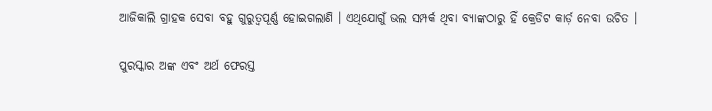ଆଜିକାଲି ଗ୍ରାହକ ସେବା ବହୁ ଗୁରୁତ୍ୱପୂର୍ଣ୍ଣ ହୋଇଗଲାଣି । ଏଥିଯୋଗୁଁ ଭଲ ସମ୍ପର୍କ ଥିବା ବ୍ୟାଙ୍କଠାରୁ ହିଁ କ୍ରେଡିଟ କାର୍ଡ଼ ନେବା ଉଚିତ ।

ପୁରସ୍କାର ଅଙ୍କ ଏବଂ ଅର୍ଥ ଫେରସ୍ତ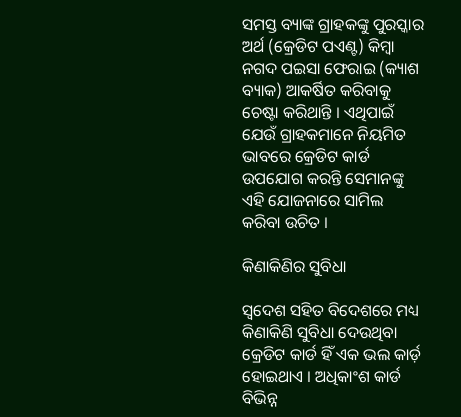ସମସ୍ତ ବ୍ୟାଙ୍କ ଗ୍ରାହକଙ୍କୁ ପୁରସ୍କାର ଅର୍ଥ (କ୍ରେଡିଟ ପଏଣ୍ଟ) କିମ୍ବା ନଗଦ ପଇସା ଫେରାଇ (କ୍ୟାଶ ବ୍ୟାକ) ଆକର୍ଷିତ କରିବାକୁ ଚେଷ୍ଟା କରିଥାନ୍ତି । ଏଥିପାଇଁ ଯେଉଁ ଗ୍ରାହକମାନେ ନିୟମିତ ଭାବରେ କ୍ରେଡିଟ କାର୍ଡ ଉପଯୋଗ କରନ୍ତି ସେମାନଙ୍କୁ ଏହି ଯୋଜନାରେ ସାମିଲ କରିବା ଉଚିତ ।

କିଣାକିଣିର ସୁବିଧା

ସ୍ୱଦେଶ ସହିତ ବିଦେଶରେ ମଧ୍ୟ କିଣାକିଣି ସୁବିଧା ଦେଉଥିବା କ୍ରେଡିଟ କାର୍ଡ ହିଁ ଏକ ଭଲ କାର୍ଡ଼ ହୋଇଥାଏ । ଅଧିକାଂଶ କାର୍ଡ ବିଭିନ୍ନ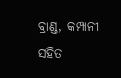ବ୍ରାଣ୍ଡ, କମ୍ପାନୀ ସହିତ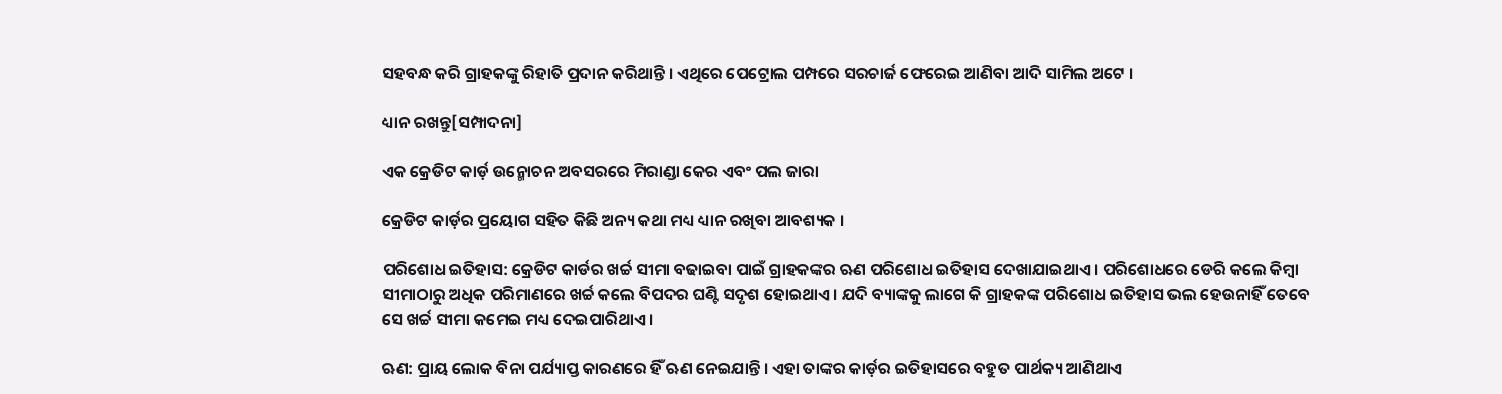ସହବନ୍ଧ କରି ଗ୍ରାହକଙ୍କୁ ରିହାତି ପ୍ରଦାନ କରିଥାନ୍ତି । ଏଥିରେ ପେଟ୍ରୋଲ ପମ୍ପରେ ସରଚାର୍ଜ ଫେରେଇ ଆଣିବା ଆଦି ସାମିଲ ଅଟେ ।

ଧ୍ୟାନ ରଖନ୍ତୁ[ସମ୍ପାଦନା]

ଏକ କ୍ରେଡିଟ କାର୍ଡ଼ ଉନ୍ମୋଚନ ଅବସରରେ ମିରାଣ୍ଡା କେର ଏବଂ ପଲ ଜାରା

କ୍ରେଡିଟ କାର୍ଡ଼ର ପ୍ରୟୋଗ ସହିତ କିଛି ଅନ୍ୟ କଥା ମଧ୍ୟ ଧ୍ୟାନ ରଖିବା ଆବଶ୍ୟକ ।

ପରିଶୋଧ ଇତିହାସ: କ୍ରେଡିଟ କାର୍ଡର ଖର୍ଚ୍ଚ ସୀମା ବଢାଇବା ପାଇଁ ଗ୍ରାହକଙ୍କର ଋଣ ପରିଶୋଧ ଇତିହାସ ଦେଖାଯାଇଥାଏ । ପରିଶୋଧରେ ଡେରି କଲେ କିମ୍ବା ସୀମାଠାରୁ ଅଧିକ ପରିମାଣରେ ଖର୍ଚ୍ଚ କଲେ ବିପଦର ଘଣ୍ଟି ସଦୃଶ ହୋଇଥାଏ । ଯଦି ବ୍ୟାଙ୍କକୁ ଲାଗେ କି ଗ୍ରାହକଙ୍କ ପରିଶୋଧ ଇତିହାସ ଭଲ ହେଉନାହିଁ ତେବେ ସେ ଖର୍ଚ୍ଚ ସୀମା କମେଇ ମଧ୍ୟ ଦେଇପାରିଥାଏ ।

ଋଣ: ପ୍ରାୟ ଲୋକ ବିନା ପର୍ଯ୍ୟାପ୍ତ କାରଣରେ ହିଁ ଋଣ ନେଇଯାନ୍ତି । ଏହା ତାଙ୍କର କାର୍ଡ଼ର ଇତିହାସରେ ବହୁତ ପାର୍ଥକ୍ୟ ଆଣିଥାଏ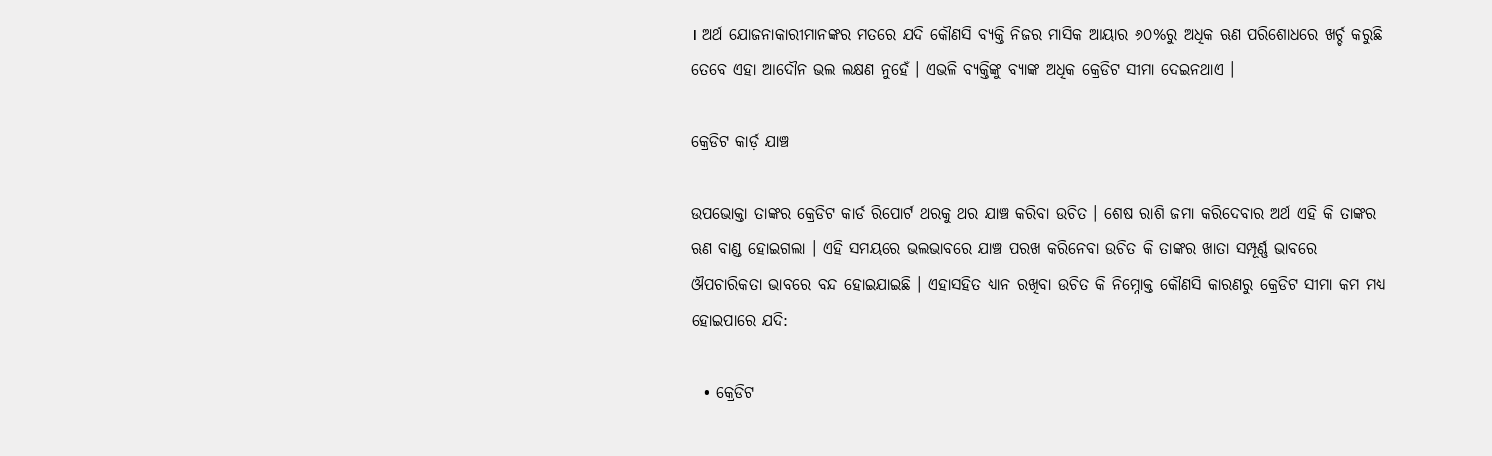। ଅର୍ଥ ଯୋଜନାକାରୀମାନଙ୍କର ମତରେ ଯଦି କୌଣସି ବ୍ୟକ୍ତି ନିଜର ମାସିକ ଆୟାର ୬୦%ରୁ ଅଧିକ ଋଣ ପରିଶୋଧରେ ଖର୍ଚ୍ଚ କରୁଛି ତେବେ ଏହା ଆଦୌନ ଭଲ ଲକ୍ଷଣ ନୁହେଁ । ଏଭଳି ବ୍ୟକ୍ତିଙ୍କୁ ବ୍ୟାଙ୍କ ଅଧିକ କ୍ରେଡିଟ ସୀମା ଦେଇନଥାଏ ।

କ୍ରେଡିଟ କାର୍ଡ଼ ଯାଞ୍ଚ

ଉପଭୋକ୍ତା ତାଙ୍କର କ୍ରେଡିଟ କାର୍ଡ ରିପୋର୍ଟ ଥରକୁ ଥର ଯାଞ୍ଚ କରିବା ଉଚିତ । ଶେଷ ରାଶି ଜମା କରିଦେବାର ଅର୍ଥ ଏହି କି ତାଙ୍କର ଋଣ ବାଣ୍ଡ ହୋଇଗଲା । ଏହି ସମୟରେ ଭଲଭାବରେ ଯାଞ୍ଚ ପରଖ କରିନେବା ଉଚିତ କି ତାଙ୍କର ଖାତା ସମ୍ପୂର୍ଣ୍ଣ ଭାବରେ ଔପଚାରିକତା ଭାବରେ ବନ୍ଦ ହୋଇଯାଇଛି । ଏହାସହିତ ଧ୍ୟାନ ରଖିବା ଉଚିତ କି ନିମ୍ନୋକ୍ତ କୌଣସି କାରଣରୁ କ୍ରେଡିଟ ସୀମା କମ ମଧ୍ୟ ହୋଇପାରେ ଯଦି:

  • କ୍ରେଡିଟ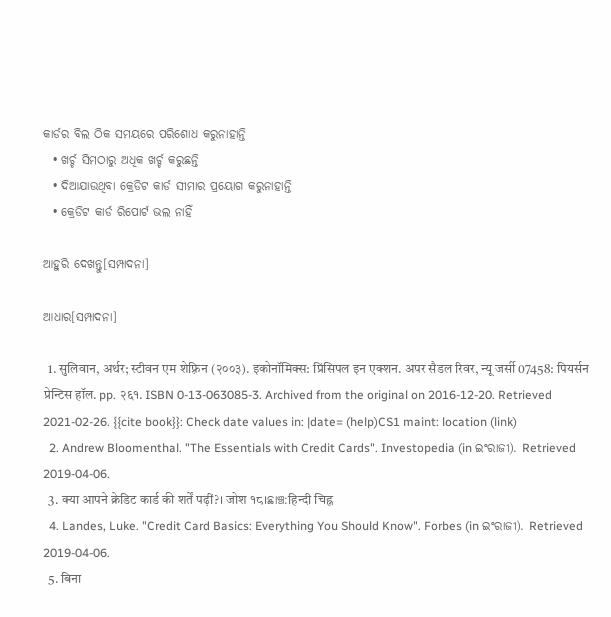କାର୍ଡର ବିଲ ଠିକ ସମୟରେ ପରିଶୋଧ କରୁନାହାନ୍ତି
  • ଖର୍ଚ୍ଚ ସିମଠାରୁ ଅଧିକ ଖର୍ଚ୍ଚ କରୁଛନ୍ତି
  • ଦିଆଯାଉଥିବା କ୍ରେଡିଟ କାର୍ଡ ସୀମାର ପ୍ରୟୋଗ କରୁନାହାନ୍ତି
  • କ୍ରେଡିଟ କାର୍ଡ ରିପୋର୍ଟ ଭଲ ନାହିଁ

ଆହୁରି ଦେଖନ୍ତୁ[ସମ୍ପାଦନା]

ଆଧାର[ସମ୍ପାଦନା]

  1. सुलिवान, अर्थर; स्टीवन एम शेफ़्रिन (२००३). इकोनॉमिक्स: प्रिंसिपल इन एक्शन. अपर सैडल रिवर, न्यू जर्सी 07458: पियर्सन प्रेन्टिस हॉल. pp. २६१. ISBN 0-13-063085-3. Archived from the original on 2016-12-20. Retrieved 2021-02-26. {{cite book}}: Check date values in: |date= (help)CS1 maint: location (link)
  2. Andrew Bloomenthal. "The Essentials with Credit Cards". Investopedia (in ଇଂରାଜୀ). Retrieved 2019-04-06.
  3. क्या आपने क्रेडिट कार्ड की शर्तें पढ़ीं?। जोश १८।ଛାଞ୍ଚ:हिन्दी चिह्न
  4. Landes, Luke. "Credit Card Basics: Everything You Should Know". Forbes (in ଇଂରାଜୀ). Retrieved 2019-04-06.
  5. बिना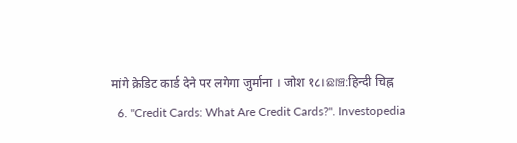मांगे क्रेडिट कार्ड देने पर लगेगा जुर्माना । जोश १८।ଛାଞ୍ଚ:हिन्दी चिह्न
  6. "Credit Cards: What Are Credit Cards?". Investopedia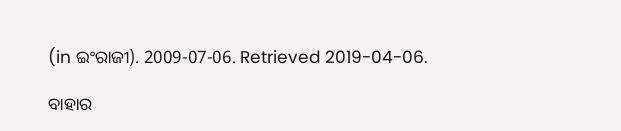(in ଇଂରାଜୀ). 2009-07-06. Retrieved 2019-04-06.

ବାହାର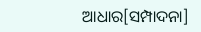ଆଧାର[ସମ୍ପାଦନା]